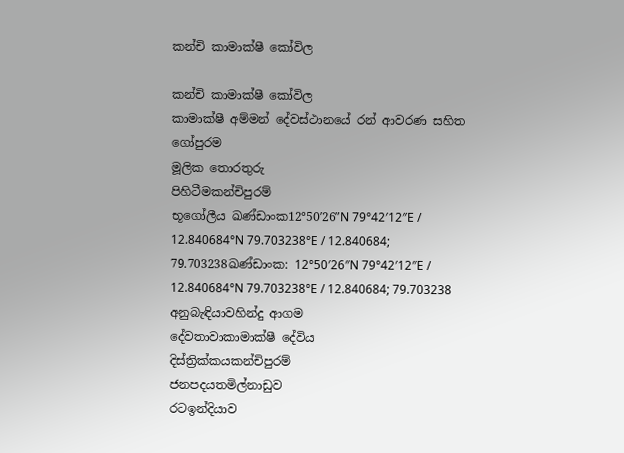කන්චි කාමාක්ෂී කෝවිල

කන්චි කාමාක්ෂී කෝවිල
කාමාක්ෂී අම්මන් දේවස්ථානයේ රන් ආවරණ සහිත ගෝපුරම
මූලික තොරතුරු
පිහිටීමකන්චිපුරම්
භූගෝලීය ඛණ්ඩාංක12°50′26″N 79°42′12″E / 12.840684°N 79.703238°E / 12.840684; 79.703238ඛණ්ඩාංක: 12°50′26″N 79°42′12″E / 12.840684°N 79.703238°E / 12.840684; 79.703238
අනුබැඳියාවහින්දු ආගම
දේවතාවාකාමාක්ෂී දේවිය
දිස්ත්‍රික්කයකන්චිපුරම්
ජනපදයතමිල්නාඩුව
රටඉන්දියාව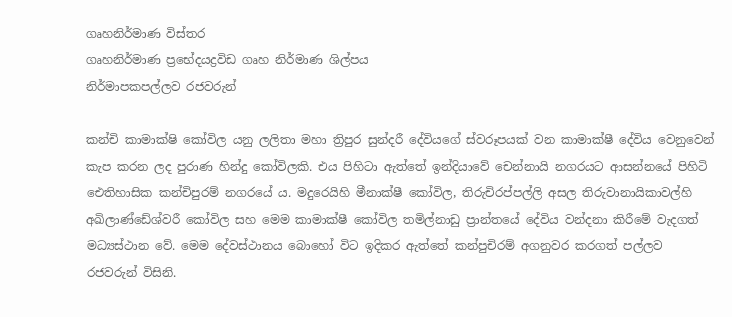ගෘහනිර්මාණ විස්තර
ගෘහනිර්මාණ ප්‍රභේදයද්‍රවිඩ ගෘහ නිර්මාණ ශිල්පය
නිර්මාපකපල්ලව රජවරුන්

කන්චි කාමාක්ෂි කෝවිල යනු ලලිතා මහා ත්‍රිපුර සුන්දරී දේවියගේ ස්වරූපයක් වන කාමාක්ෂී දේවිය වෙනුවෙන් කැප කරන ලද පුරාණ හින්දු කෝවිලකි. එය පිහිටා ඇත්තේ ඉන්දියාවේ චෙන්නායි නගරයට ආසන්නයේ පිහිටි ඓතිහාසික කන්චිපුරම් නගරයේ ය. මදුරෙයිහි මීනාක්ෂී කෝවිල, තිරුචිරප්පල්ලි අසල තිරුවානායිකාවල්හි අඛිලාණ්ඩේශ්වරී කෝවිල සහ මෙම කාමාක්ෂී කෝවිල තමිල්නාඩු ප්‍රාන්තයේ දේවිය වන්දනා කිරීමේ වැදගත් මධ්‍යස්ථාන වේ. මෙම දේවස්ථානය බොහෝ විට ඉදිකර ඇත්තේ කන්පුචිරම් අගනුවර කරගත් පල්ලව රජවරුන් විසිනි.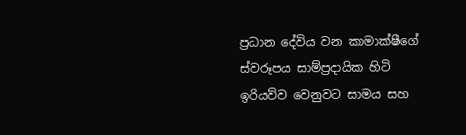ප්‍රධාන දේවිය වන කාමාක්ෂීගේ ස්වරූපය සාම්ප්‍රදායික හිටි ඉරියව්ව වෙනුවට සාමය සහ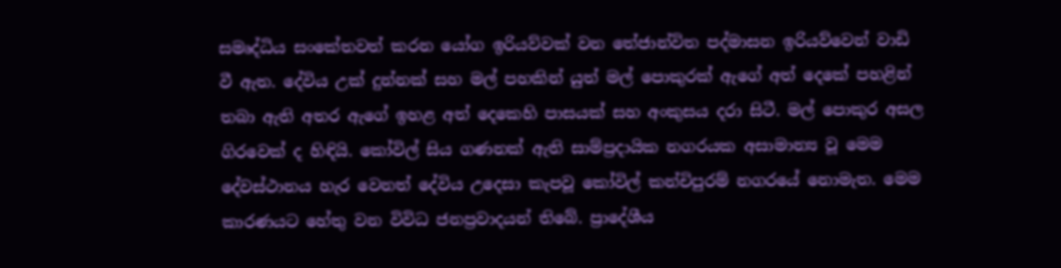සමෘද්ධිය සංකේතවත් කරන යෝග ඉරියව්වක් වන තේජාන්විත පද්මාසන ඉරියව්වෙන් වාඩි වී ඇත. දේවිය උක් දුන්නක් සහ මල් පහකින් යුත් මල් පොකුරක් ඇගේ අත් දෙකේ පහළින් තබා ඇති අතර ඇගේ ඉහළ අත් දෙකෙහි පාසයක් සහ අංකුසය දරා සිටී. මල් පොකුර අසල ගිරවෙක් ද හිඳියි. කෝවිල් සිය ගණනක් ඇති සාම්ප්‍රදායික නගරයක අසාමාන්‍ය වූ මෙම දේවස්ථානය හැර වෙනත් දේවිය උදෙසා කැපවූ කෝවිල් කන්චිපුරම් නගරයේ නොමැත. මෙම කාරණයට හේතු වන විවිධ ජනප්‍රවාදයන් තිබේ. ප්‍රාදේශීය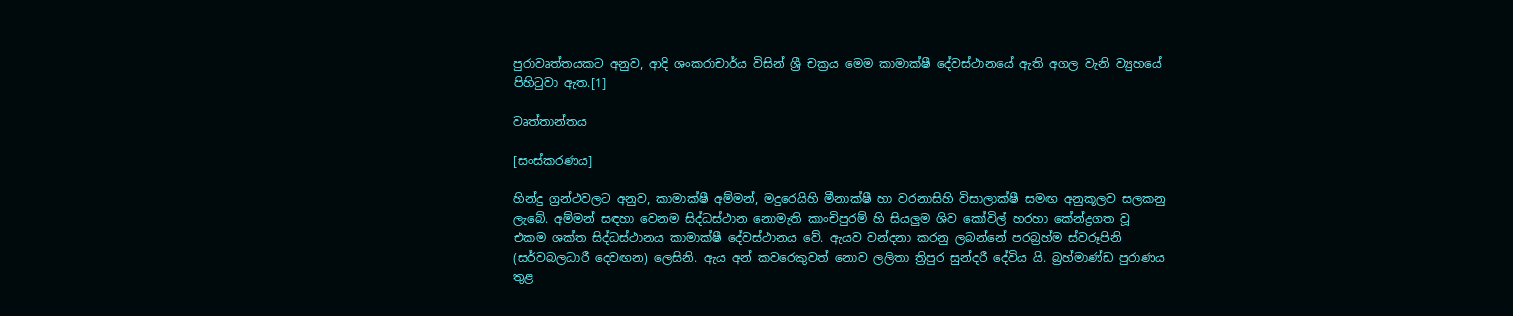පුරාවෘත්තයකට අනුව, ආදි ශංකරාචාර්ය විසින් ශ්‍රී චක්‍රය මෙම කාමාක්ෂී දේවස්ථානයේ ඇති අගල වැනි ව්‍යුහයේ පිහිටුවා ඇත.[1]

වෘත්තාන්තය

[සංස්කරණය]

හින්දු ග්‍රන්ථවලට අනුව, කාමාක්ෂී අම්මන්, මදුරෙයිහි මීනාක්ෂී හා වරනාසිහි විසාලාක්ෂී සමඟ අනුකූලව සලකනු ලැබේ. අම්මන් සඳහා වෙනම සිද්ධස්ථාන නොමැති කාංචිපුරම් හි සියලුම ශිව කෝවිල් හරහා කේන්ද්‍රගත වූ එකම ශක්ත සිද්ධස්ථානය කාමාක්ෂී දේවස්ථානය වේ. ඇයව වන්දනා කරනු ලබන්නේ පරබ්‍රහ්ම ස්වරූපිනි (සර්වබලධාරී දෙවඟන) ලෙසිනි. ඇය අන් කවරෙකුවත් නොව ලලිතා ත්‍රිපුර සුන්දරී දේවිය යි. බ්‍රහ්මාණ්ඩ පුරාණය තුළ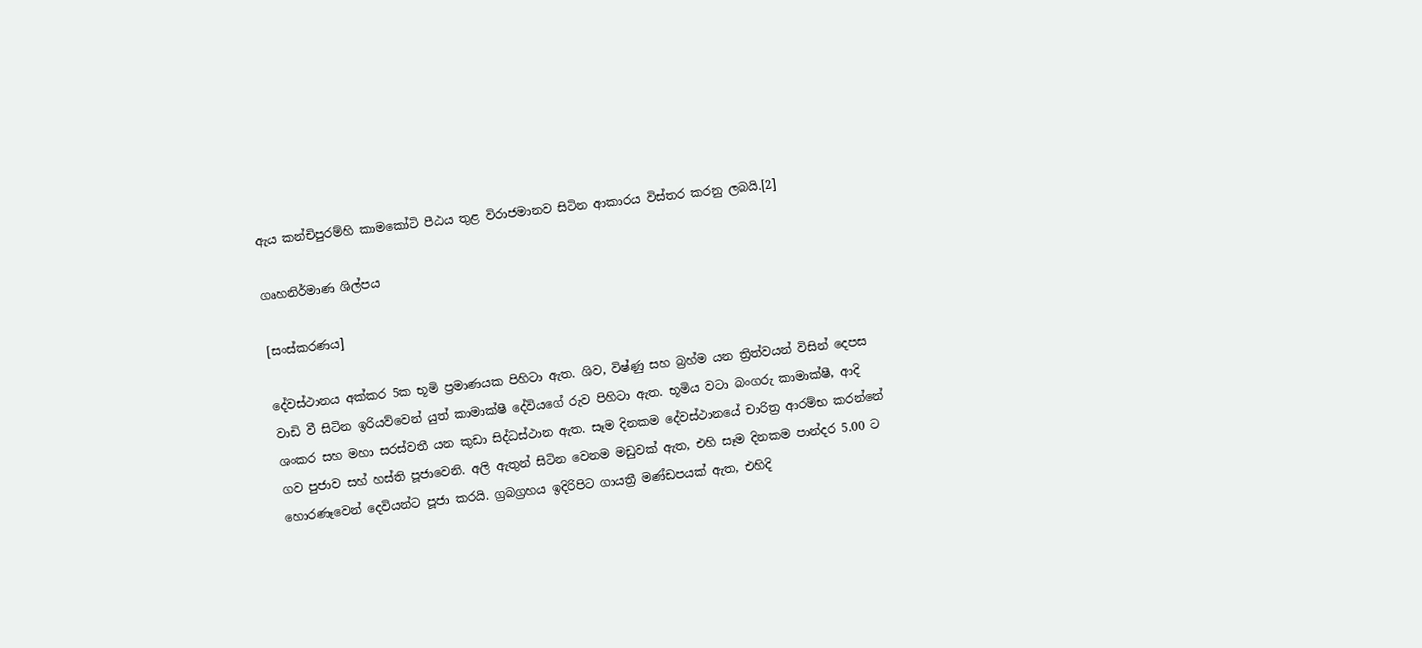ඇය කන්චිපුරම්හි කාමකෝටි පීඨය තුළ විරාජමානව සිටින ආකාරය විස්තර කරනු ලබයි.[2]

ගෘහනිර්මාණ ශිල්පය

[සංස්කරණය]

දේවස්ථානය අක්කර 5ක භූමි ප්‍රමාණයක පිහිටා ඇත. ශිව, විෂ්ණු සහ බ්‍රහ්ම යන ත්‍රිත්වයන් විසින් දෙපස වාඩි වී සිටින ඉරියව්වෙන් යුත් කාමාක්ෂී දේවියගේ රුව පිහිටා ඇත. භූමිය වටා බංගරු කාමාක්ෂී, ආදි ශංකර සහ මහා සරස්වතී යන කුඩා සිද්ධස්ථාන ඇත. සෑම දිනකම දේවස්ථානයේ චාරිත්‍ර ආරම්භ කරන්නේ ගව පුජාව සහ් හස්ති පූජාවෙනි. අලි ඇතුන් සිටින වෙනම මඩුවක් ඇත, එහි සෑම දිනකම පාන්දර 5.00 ට හොරණෑවෙන් දෙවියන්ට පූජා කරයි. ග්‍රබග්‍රහය ඉදිරිපිට ගායත්‍රී මණ්ඩපයක් ඇත, එහිදි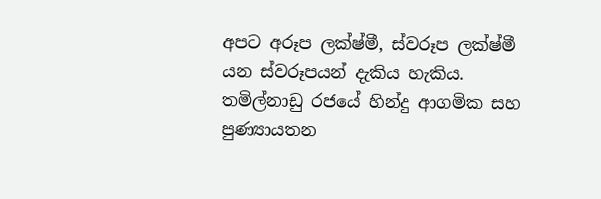අපට අරූප ලක්ෂ්‍මී, ස්වරූප ලක්ෂ්මී යන ස්වරූපයන් දැකිය හැකිය. තමිල්නාඩු රජයේ හින්දු ආගමික සහ පුණ්‍යායතන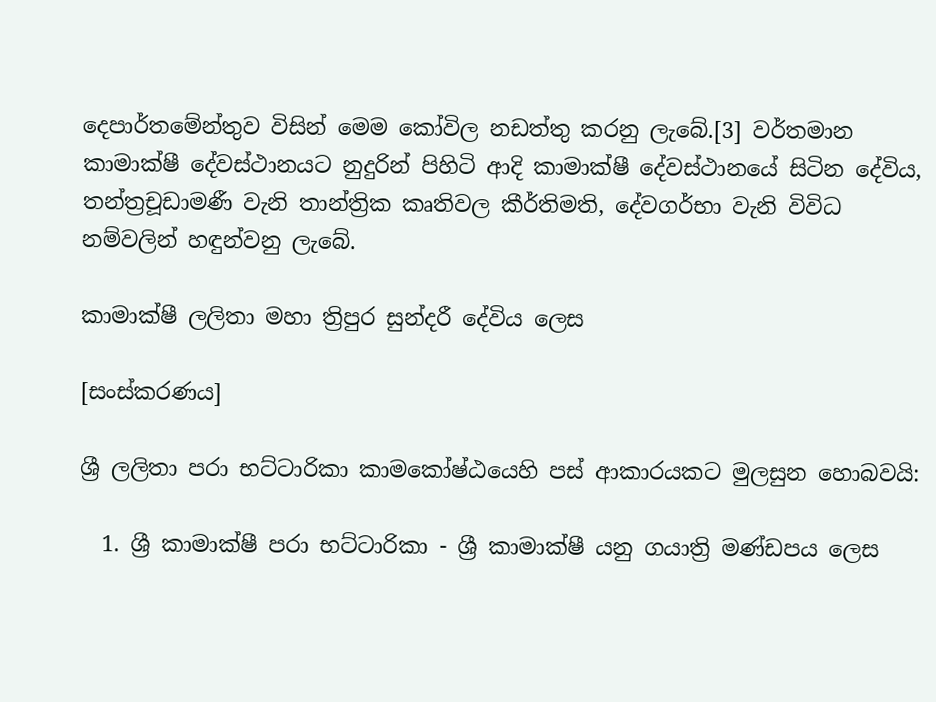දෙපාර්තමේන්තුව විසින් මෙම කෝවිල නඩත්තු කරනු ලැබේ.[3] වර්තමාන කාමාක්ෂී දේවස්ථානයට නුදුරින් පිහිටි ආදි කාමාක්ෂී දේවස්ථානයේ සිටින දේවිය, තන්ත්‍රචූඩාමණී වැනි තාන්ත්‍රික කෘතිවල කීර්තිමති, දේවගර්භා වැනි විවිධ නම්වලින් හඳුන්වනු ලැබේ.

කාමාක්ෂී ලලිතා මහා ත්‍රිපුර සුන්දරී දේවිය ලෙස

[සංස්කරණය]

ශ්‍රී ලලිතා පරා භට්ටාරිකා කාමකෝෂ්ඨයෙහි පස් ආකාරයකට මුලසුන හොබවයි:

  1. ශ්‍රී කාමාක්ෂී පරා භට්ටාරිකා - ශ්‍රී කාමාක්ෂී යනු ගයාත්‍රි මණ්ඩපය ලෙස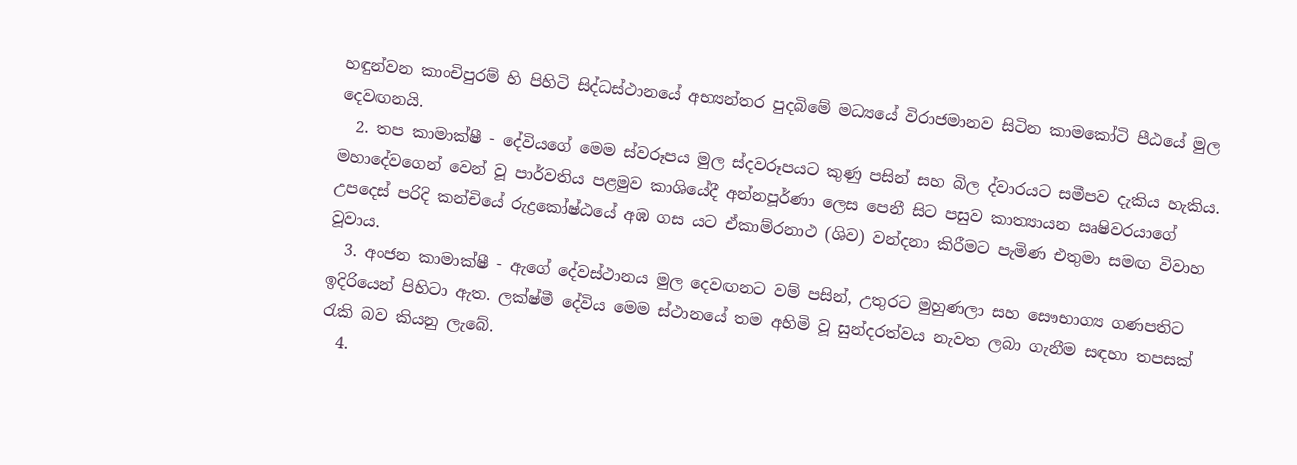හඳුන්වන කාංචිපුරම් හි පිහිටි සිද්ධස්ථානයේ අභ්‍යන්තර පුදබිමේ මධ්‍යයේ විරාජමානව සිටින කාමකෝටි පීඨයේ මුල දෙවඟනයි.
  2. තප කාමාක්ෂී - දේවියගේ මෙම ස්වරූපය මුල ස්දවරූපයට කුණු පසින් සහ බිල ද්වාරයට සමීපව දැකිය හැකිය. මහාදේවගෙන් වෙන් වූ පාර්වතිය පළමුව කාශියේදී අන්නපූර්ණා ලෙස පෙනී සිට පසුව කාත්‍යායන ඍෂිවරයාගේ උපදෙස් පරිදි කන්චියේ රුද්‍රකෝෂ්ඨයේ අඹ ගස යට ඒකාම්රනාථ (ශිව) වන්දනා කිරීමට පැමිණ එතුමා සමඟ විවාහ වූවාය.
  3. අංජන කාමාක්ෂී - ඇගේ දේවස්ථානය මුල දෙවඟනට වම් පසින්, උතුරට මුහුණලා සහ සෞභාග්‍ය ගණපතිට ඉදිරියෙන් පිහිටා ඇත. ලක්ෂ්මී දේවිය මෙම ස්ථානයේ තම අහිමි වූ සුන්දරත්වය නැවත ලබා ගැනීම සඳහා තපසක් රැකි බව කියනු ලැබේ.
  4.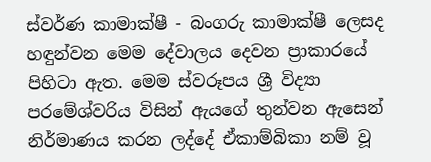ස්වර්ණ කාමාක්ෂී - බංගරු කාමාක්ෂී ලෙසද හඳුන්වන මෙම දේවාලය දෙවන ප්‍රාකාරයේ පිහිටා ඇත. මෙම ස්වරූපය ශ්‍රී විද්‍යා පරමේශ්වරිය විසින් ඇයගේ තුන්වන ඇසෙන් නිර්මාණය කරන ලද්දේ ඒකාම්බිකා නම් වූ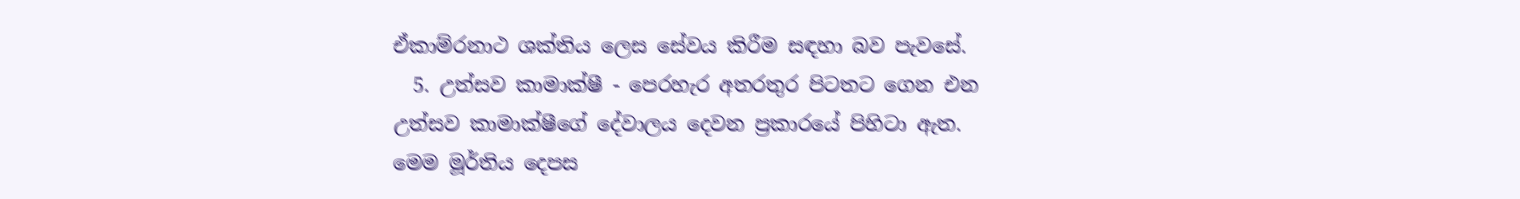ඒකාම්රනාථ ශක්තිය ලෙස සේවය කිරීම සඳහා බව පැවසේ.
  5. උත්සව කාමාක්ෂී - පෙරහැර අතරතුර පිටතට ගෙන එන උත්සව කාමාක්ෂීගේ දේවාලය දෙවන ප්‍රකාරයේ පිහිටා ඇත. මෙම මූර්තිය දෙපස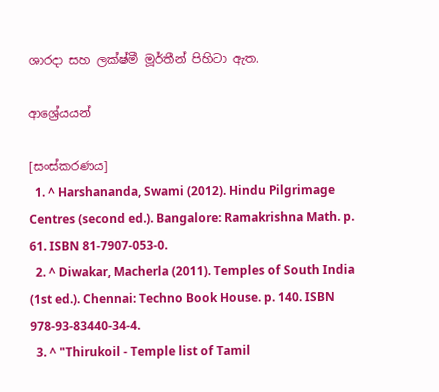ශාරදා සහ ලක්ෂ්මී මූර්තීන් පිහිටා ඇත.

ආශ්‍රේයයන්

[සංස්කරණය]
  1. ^ Harshananda, Swami (2012). Hindu Pilgrimage Centres (second ed.). Bangalore: Ramakrishna Math. p. 61. ISBN 81-7907-053-0.
  2. ^ Diwakar, Macherla (2011). Temples of South India (1st ed.). Chennai: Techno Book House. p. 140. ISBN 978-93-83440-34-4.
  3. ^ "Thirukoil - Temple list of Tamil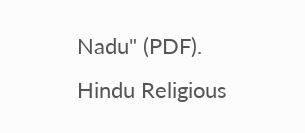Nadu" (PDF). Hindu Religious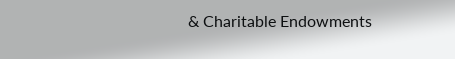& Charitable Endowments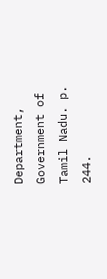Department, Government of Tamil Nadu. p. 244.